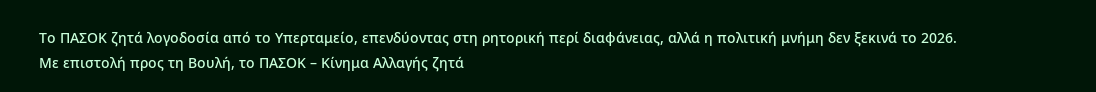Το ΠΑΣΟΚ ζητά λογοδοσία από το Υπερταμείο, επενδύοντας στη ρητορική περί διαφάνειας, αλλά η πολιτική μνήμη δεν ξεκινά το 2026.
Με επιστολή προς τη Βουλή, το ΠΑΣΟΚ – Κίνημα Αλλαγής ζητά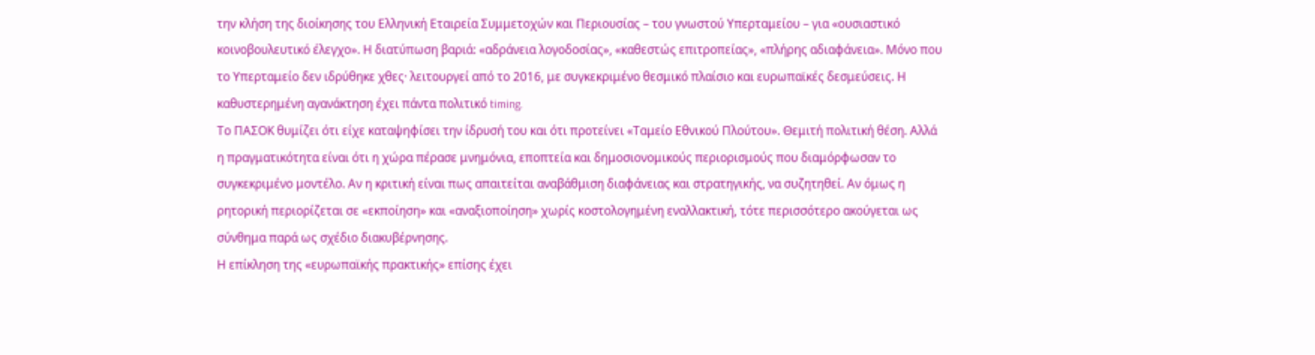την κλήση της διοίκησης του Ελληνική Εταιρεία Συμμετοχών και Περιουσίας – του γνωστού Υπερταμείου – για «ουσιαστικό κοινοβουλευτικό έλεγχο». Η διατύπωση βαριά: «αδράνεια λογοδοσίας», «καθεστώς επιτροπείας», «πλήρης αδιαφάνεια». Μόνο που το Υπερταμείο δεν ιδρύθηκε χθες· λειτουργεί από το 2016, με συγκεκριμένο θεσμικό πλαίσιο και ευρωπαϊκές δεσμεύσεις. Η καθυστερημένη αγανάκτηση έχει πάντα πολιτικό timing.
Το ΠΑΣΟΚ θυμίζει ότι είχε καταψηφίσει την ίδρυσή του και ότι προτείνει «Ταμείο Εθνικού Πλούτου». Θεμιτή πολιτική θέση. Αλλά η πραγματικότητα είναι ότι η χώρα πέρασε μνημόνια, εποπτεία και δημοσιονομικούς περιορισμούς που διαμόρφωσαν το συγκεκριμένο μοντέλο. Αν η κριτική είναι πως απαιτείται αναβάθμιση διαφάνειας και στρατηγικής, να συζητηθεί. Αν όμως η ρητορική περιορίζεται σε «εκποίηση» και «αναξιοποίηση» χωρίς κοστολογημένη εναλλακτική, τότε περισσότερο ακούγεται ως σύνθημα παρά ως σχέδιο διακυβέρνησης.
Η επίκληση της «ευρωπαϊκής πρακτικής» επίσης έχει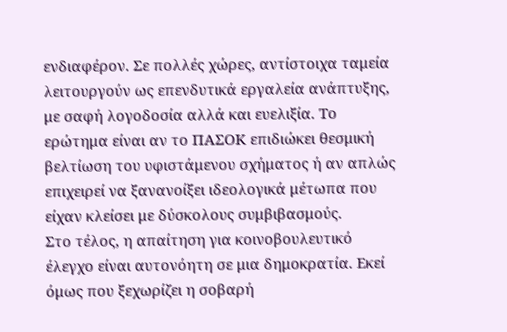ενδιαφέρον. Σε πολλές χώρες, αντίστοιχα ταμεία λειτουργούν ως επενδυτικά εργαλεία ανάπτυξης, με σαφή λογοδοσία αλλά και ευελιξία. Το ερώτημα είναι αν το ΠΑΣΟΚ επιδιώκει θεσμική βελτίωση του υφιστάμενου σχήματος ή αν απλώς επιχειρεί να ξανανοίξει ιδεολογικά μέτωπα που είχαν κλείσει με δύσκολους συμβιβασμούς.
Στο τέλος, η απαίτηση για κοινοβουλευτικό έλεγχο είναι αυτονόητη σε μια δημοκρατία. Εκεί όμως που ξεχωρίζει η σοβαρή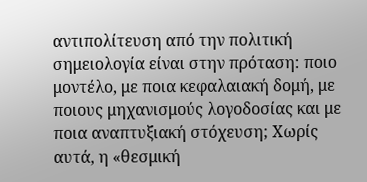αντιπολίτευση από την πολιτική σημειολογία είναι στην πρόταση: ποιο μοντέλο, με ποια κεφαλαιακή δομή, με ποιους μηχανισμούς λογοδοσίας και με ποια αναπτυξιακή στόχευση; Χωρίς αυτά, η «θεσμική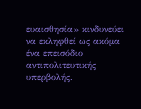ευαισθησία» κινδυνεύει να εκληφθεί ως ακόμα ένα επεισόδιο αντιπολιτευτικής υπερβολής.